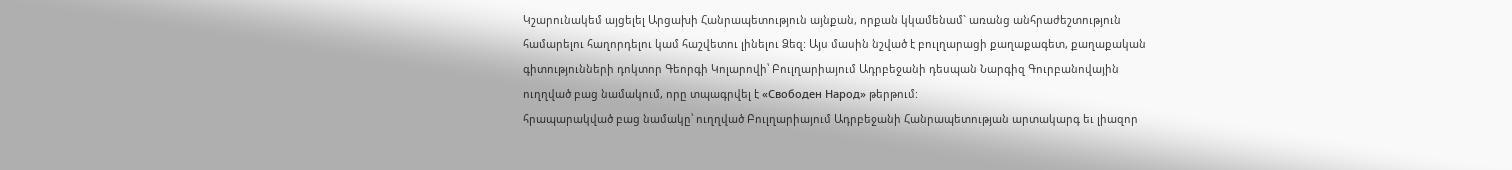Կշարունակեմ այցելել Արցախի Հանրապետություն այնքան, որքան կկամենամ` առանց անհրաժեշտություն համարելու հաղորդելու կամ հաշվետու լինելու Ձեզ: Այս մասին նշված է բուլղարացի քաղաքագետ, քաղաքական գիտությունների դոկտոր Գեորգի Կոլարովի՝ Բուլղարիայում Ադրբեջանի դեսպան Նարգիզ Գուրբանովային ուղղված բաց նամակում, որը տպագրվել է «Свободен Народ» թերթում:
հրապարակված բաց նամակը՝ ուղղված Բուլղարիայում Ադրբեջանի Հանրապետության արտակարգ եւ լիազոր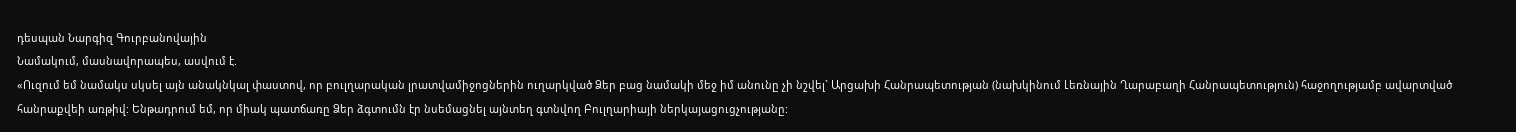դեսպան Նարգիզ Գուրբանովային
Նամակում, մասնավորապես, ասվում է.
«Ուզում եմ նամակս սկսել այն անակնկալ փաստով, որ բուլղարական լրատվամիջոցներին ուղարկված Ձեր բաց նամակի մեջ իմ անունը չի նշվել` Արցախի Հանրապետության (նախկինում Լեռնային Ղարաբաղի Հանրապետություն) հաջողությամբ ավարտված հանրաքվեի առթիվ: Ենթադրում եմ, որ միակ պատճառը Ձեր ձգտումն էր նսեմացնել այնտեղ գտնվող Բուլղարիայի ներկայացուցչությանը: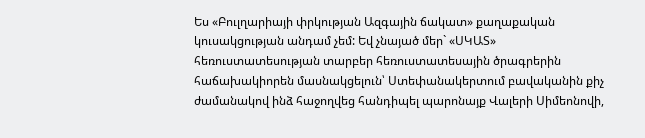Ես «Բուլղարիայի փրկության Ազգային ճակատ» քաղաքական կուսակցության անդամ չեմ: Եվ չնայած մեր` «ՍԿԱՏ» հեռուստատեսության տարբեր հեռուստատեսային ծրագրերին հաճախակիորեն մասնակցելուն՝ Ստեփանակերտում բավականին քիչ ժամանակով ինձ հաջողվեց հանդիպել պարոնայք Վալերի Սիմեոնովի,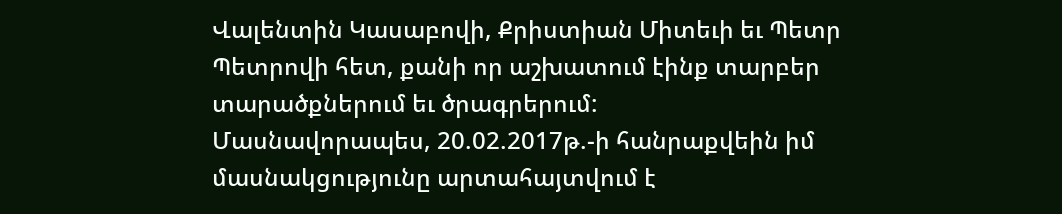Վալենտին Կասաբովի, Քրիստիան Միտեւի եւ Պետր Պետրովի հետ, քանի որ աշխատում էինք տարբեր տարածքներում եւ ծրագրերում:
Մասնավորապես, 20.02.2017թ.-ի հանրաքվեին իմ մասնակցությունը արտահայտվում է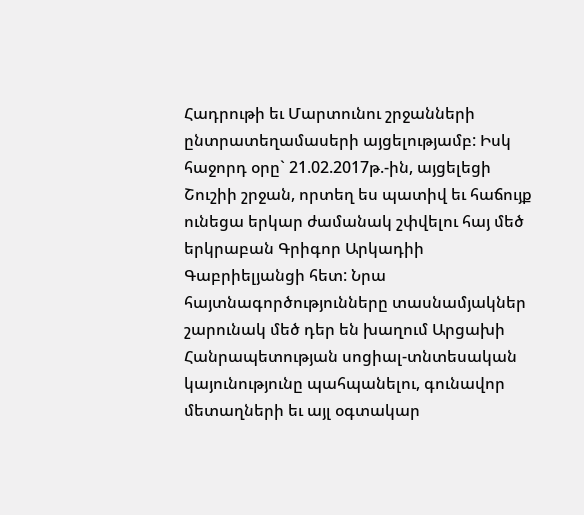Հադրութի եւ Մարտունու շրջանների ընտրատեղամասերի այցելությամբ: Իսկ հաջորդ օրը` 21.02.2017թ.-ին, այցելեցի Շուշիի շրջան, որտեղ ես պատիվ եւ հաճույք ունեցա երկար ժամանակ շփվելու հայ մեծ երկրաբան Գրիգոր Արկադիի Գաբրիելյանցի հետ: Նրա հայտնագործությունները տասնամյակներ շարունակ մեծ դեր են խաղում Արցախի Հանրապետության սոցիալ-տնտեսական կայունությունը պահպանելու, գունավոր մետաղների եւ այլ օգտակար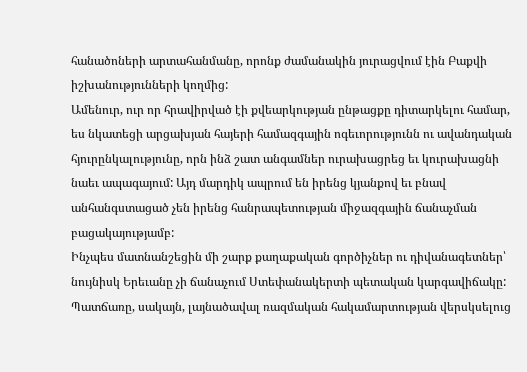հանածոների արտահանմանը, որոնք ժամանակին յուրացվում էին Բաքվի իշխանությունների կողմից:
Ամենուր, ուր որ հրավիրված էի քվեարկության ընթացքը դիտարկելու համար, ես նկատեցի արցախյան հայերի համազգային ոգեւորությունն ու ավանդական հյուրընկալությունը, որն ինձ շատ անգամներ ուրախացրեց եւ կուրախացնի նաեւ ապագայում: Այդ մարդիկ ապրում են իրենց կյանքով եւ բնավ անհանգստացած չեն իրենց հանրապետության միջազգային ճանաչման բացակայությամբ:
Ինչպես մատնանշեցին մի շարք քաղաքական գործիչներ ու դիվանագետներ՝ նույնիսկ Երեւանը չի ճանաչում Ստեփանակերտի պետական կարգավիճակը: Պատճառը, սակայն, լայնածավալ ռազմական հակամարտության վերսկսելուց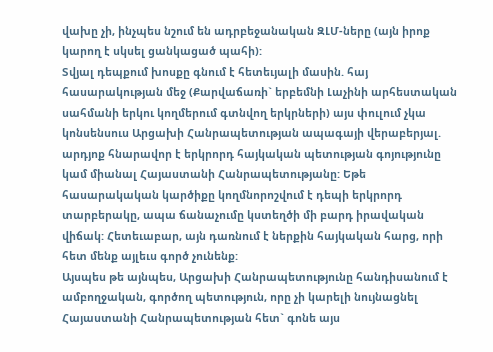վախը չի, ինչպես նշում են ադրբեջանական ԶԼՄ-ները (այն իրոք կարող է սկսել ցանկացած պահի):
Տվյալ դեպքում խոսքը գնում է հետեւյալի մասին. հայ հասարակության մեջ (Քարվաճառի` երբեմնի Լաչինի արհեստական սահմանի երկու կողմերում գտնվող երկրների) այս փուլում չկա կոնսենսուս Արցախի Հանրապետության ապագայի վերաբերյալ. արդյոք հնարավոր է երկրորդ հայկական պետության գոյությունը կամ միանալ Հայաստանի Հանրապետությանը: Եթե հասարակական կարծիքը կողմնորոշվում է դեպի երկրորդ տարբերակը, ապա ճանաչումը կստեղծի մի բարդ իրավական վիճակ: Հետեւաբար, այն դառնում է ներքին հայկական հարց, որի հետ մենք այլեւս գործ չունենք:
Այսպես թե այնպես, Արցախի Հանրապետությունը հանդիսանում է ամբողջական, գործող պետություն, որը չի կարելի նույնացնել Հայաստանի Հանրապետության հետ` գոնե այս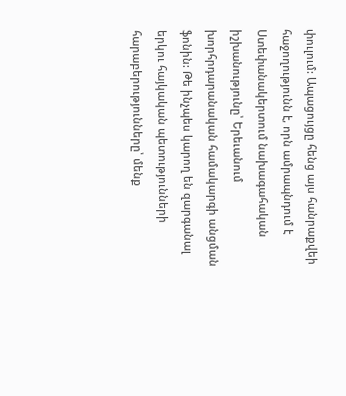փուլում: Ապացույցը հենց այս հանրաքվեի հաջողությունն է, որն ամրապնդում է Ստեփանակերտում նախագահական իշխանությունը՝ Երեւանում խորհրդարանական համակարգի անցման ֆոնին: Թե ինչպես կարող են զարգանալ երկու հայկական պետությունների հարաբերությունները՝ մենք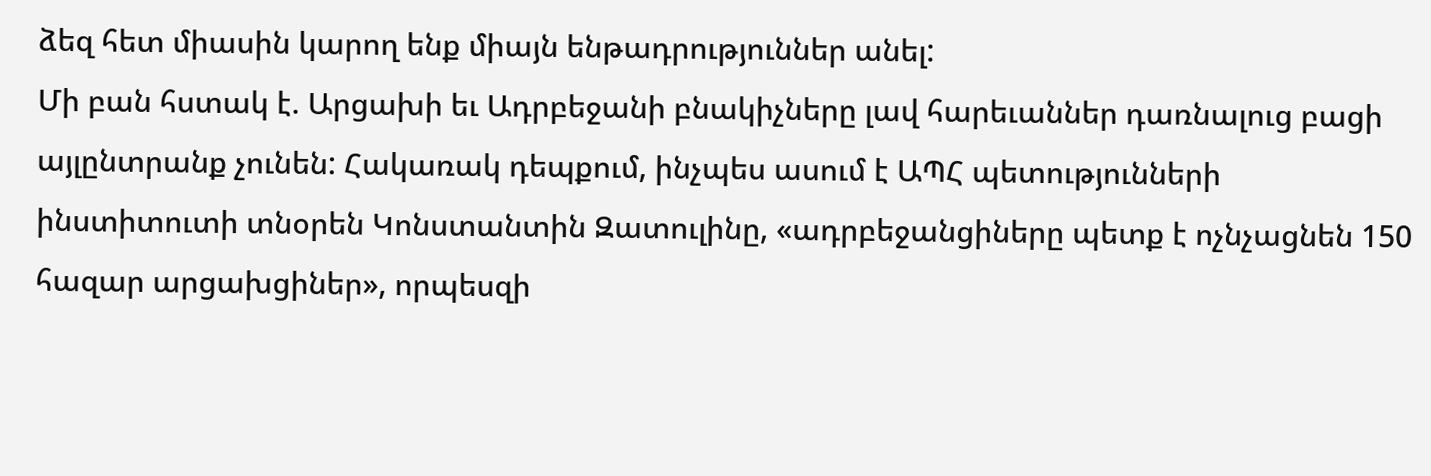ձեզ հետ միասին կարող ենք միայն ենթադրություններ անել:
Մի բան հստակ է. Արցախի եւ Ադրբեջանի բնակիչները լավ հարեւաններ դառնալուց բացի այլընտրանք չունեն: Հակառակ դեպքում, ինչպես ասում է ԱՊՀ պետությունների ինստիտուտի տնօրեն Կոնստանտին Զատուլինը, «ադրբեջանցիները պետք է ոչնչացնեն 150 հազար արցախցիներ», որպեսզի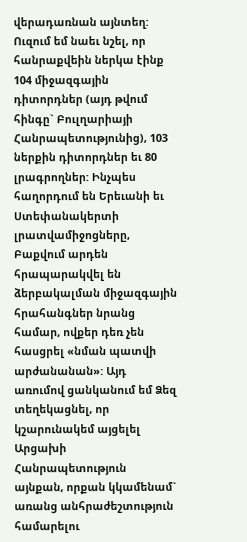վերադառնան այնտեղ:
Ուզում եմ նաեւ նշել, որ հանրաքվեին ներկա էինք 104 միջազգային դիտորդներ (այդ թվում հինգը` Բուլղարիայի Հանրապետությունից), 103 ներքին դիտորդներ եւ 80 լրագրողներ: Ինչպես հաղորդում են Երեւանի եւ Ստեփանակերտի լրատվամիջոցները, Բաքվում արդեն հրապարակվել են ձերբակալման միջազգային հրահանգներ նրանց համար, ովքեր դեռ չեն հասցրել «նման պատվի արժանանան»: Այդ առումով ցանկանում եմ Ձեզ տեղեկացնել, որ կշարունակեմ այցելել Արցախի Հանրապետություն այնքան, որքան կկամենամ` առանց անհրաժեշտություն համարելու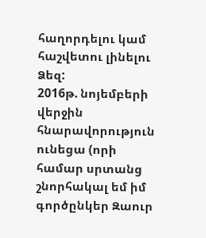հաղորդելու կամ հաշվետու լինելու Ձեզ:
2016թ. նոյեմբերի վերջին հնարավորություն ունեցա (որի համար սրտանց շնորհակալ եմ իմ գործընկեր Զաուր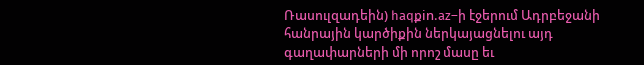Ռասուլզադեին) haqքin.az–ի էջերում Ադրբեջանի հանրային կարծիքին ներկայացնելու այդ գաղափարների մի որոշ մասը եւ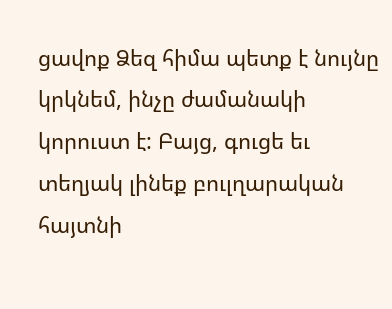ցավոք Ձեզ հիմա պետք է նույնը կրկնեմ, ինչը ժամանակի կորուստ է: Բայց, գուցե եւ տեղյակ լինեք բուլղարական հայտնի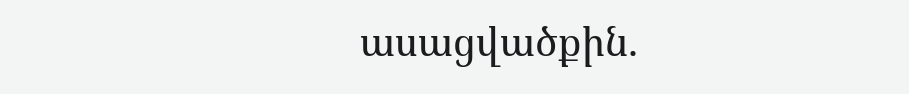ասացվածքին.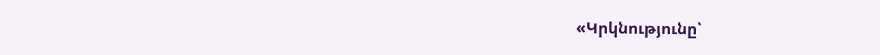«Կրկնությունը՝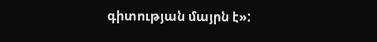գիտության մայրն է»: